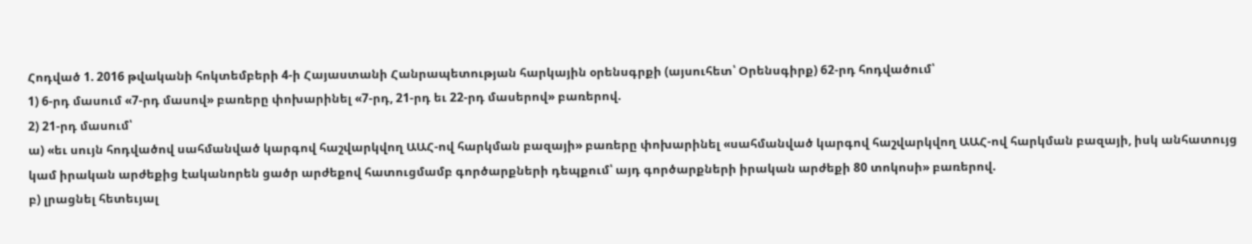Հոդված 1. 2016 թվականի հոկտեմբերի 4-ի Հայաստանի Հանրապետության հարկային օրենսգրքի (այսուհետ՝ Օրենսգիրք) 62-րդ հոդվածում՝
1) 6-րդ մասում «7-րդ մասով» բառերը փոխարինել «7-րդ, 21-րդ եւ 22-րդ մասերով» բառերով.
2) 21-րդ մասում՝
ա) «եւ սույն հոդվածով սահմանված կարգով հաշվարկվող ԱԱՀ-ով հարկման բազայի» բառերը փոխարինել «սահմանված կարգով հաշվարկվող ԱԱՀ-ով հարկման բազայի, իսկ անհատույց կամ իրական արժեքից էականորեն ցածր արժեքով հատուցմամբ գործարքների դեպքում՝ այդ գործարքների իրական արժեքի 80 տոկոսի» բառերով.
բ) լրացնել հետեւյալ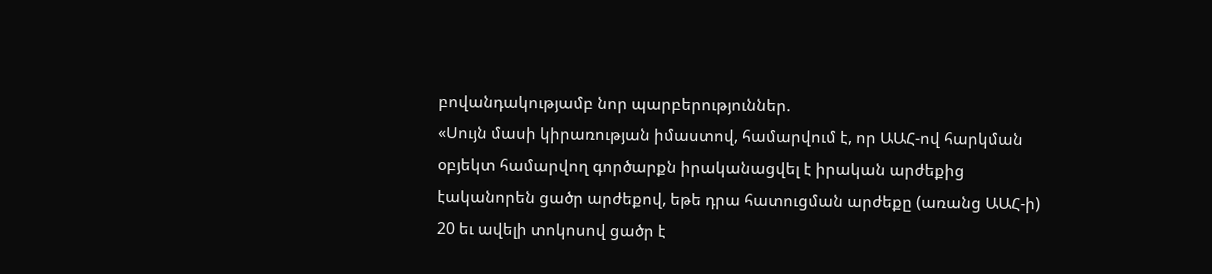բովանդակությամբ նոր պարբերություններ.
«Սույն մասի կիրառության իմաստով, համարվում է, որ ԱԱՀ-ով հարկման օբյեկտ համարվող գործարքն իրականացվել է իրական արժեքից էականորեն ցածր արժեքով, եթե դրա հատուցման արժեքը (առանց ԱԱՀ-ի) 20 եւ ավելի տոկոսով ցածր է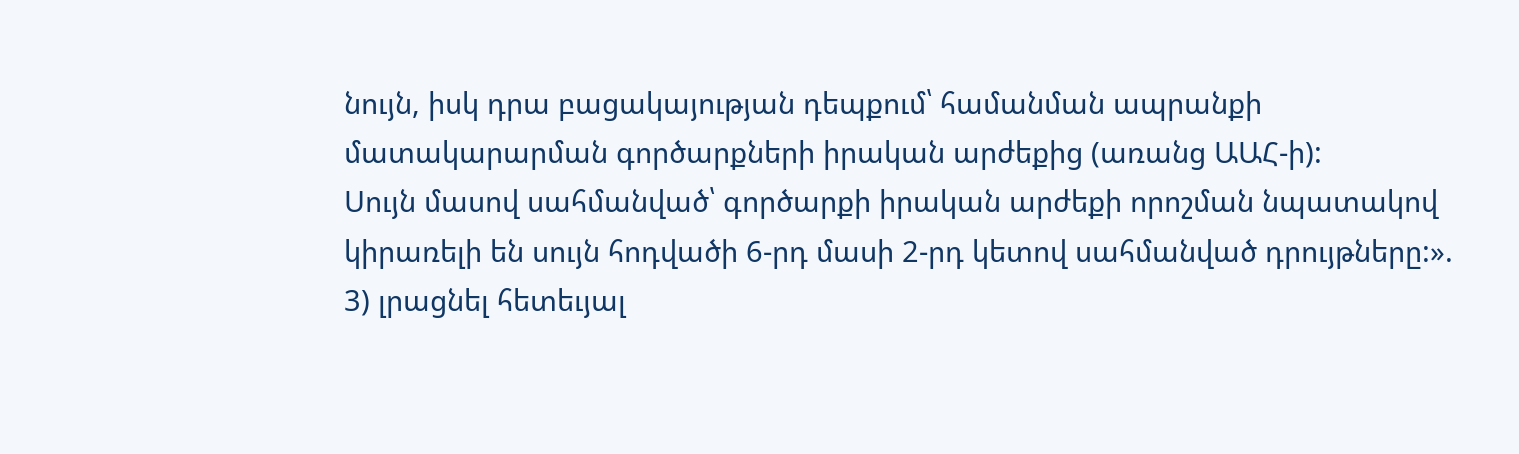նույն, իսկ դրա բացակայության դեպքում՝ համանման ապրանքի մատակարարման գործարքների իրական արժեքից (առանց ԱԱՀ-ի):
Սույն մասով սահմանված՝ գործարքի իրական արժեքի որոշման նպատակով կիրառելի են սույն հոդվածի 6-րդ մասի 2-րդ կետով սահմանված դրույթները:».
3) լրացնել հետեւյալ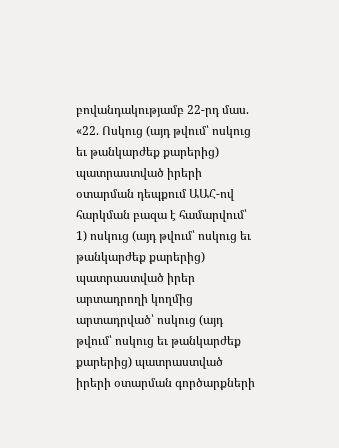բովանդակությամբ 22-րդ մաս.
«22. Ոսկուց (այդ թվում՝ ոսկուց եւ թանկարժեք քարերից) պատրաստված իրերի օտարման դեպքում ԱԱՀ-ով հարկման բազա է համարվում՝
1) ոսկուց (այդ թվում՝ ոսկուց եւ թանկարժեք քարերից) պատրաստված իրեր արտադրողի կողմից արտադրված՝ ոսկուց (այդ թվում՝ ոսկուց եւ թանկարժեք քարերից) պատրաստված իրերի օտարման գործարքների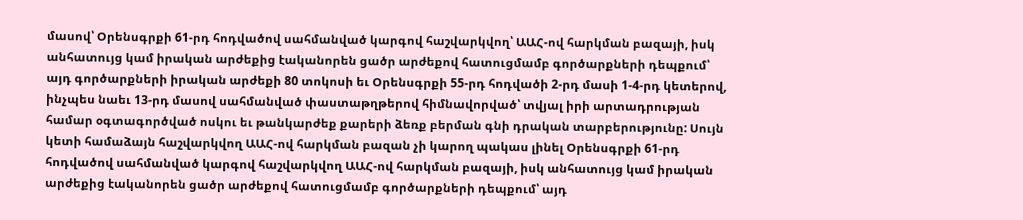մասով՝ Օրենսգրքի 61-րդ հոդվածով սահմանված կարգով հաշվարկվող՝ ԱԱՀ-ով հարկման բազայի, իսկ անհատույց կամ իրական արժեքից էականորեն ցածր արժեքով հատուցմամբ գործարքների դեպքում՝ այդ գործարքների իրական արժեքի 80 տոկոսի եւ Օրենսգրքի 55-րդ հոդվածի 2-րդ մասի 1-4-րդ կետերով, ինչպես նաեւ 13-րդ մասով սահմանված փաստաթղթերով հիմնավորված՝ տվյալ իրի արտադրության համար օգտագործված ոսկու եւ թանկարժեք քարերի ձեռք բերման գնի դրական տարբերությունը: Սույն կետի համաձայն հաշվարկվող ԱԱՀ-ով հարկման բազան չի կարող պակաս լինել Օրենսգրքի 61-րդ հոդվածով սահմանված կարգով հաշվարկվող ԱԱՀ-ով հարկման բազայի, իսկ անհատույց կամ իրական արժեքից էականորեն ցածր արժեքով հատուցմամբ գործարքների դեպքում՝ այդ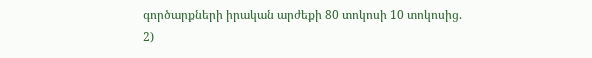գործարքների իրական արժեքի 80 տոկոսի 10 տոկոսից.
2)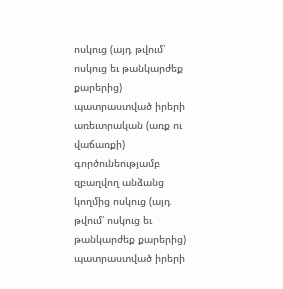ոսկուց (այդ թվում՝ ոսկուց եւ թանկարժեք քարերից) պատրաստված իրերի առեւտրական (առք ու վաճառքի) գործունեությամբ զբաղվող անձանց կողմից ոսկուց (այդ թվում՝ ոսկուց եւ թանկարժեք քարերից) պատրաստված իրերի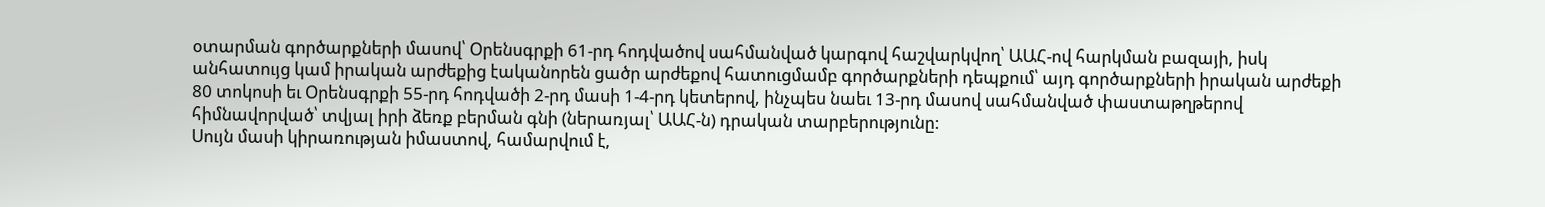օտարման գործարքների մասով՝ Օրենսգրքի 61-րդ հոդվածով սահմանված կարգով հաշվարկվող՝ ԱԱՀ-ով հարկման բազայի, իսկ անհատույց կամ իրական արժեքից էականորեն ցածր արժեքով հատուցմամբ գործարքների դեպքում՝ այդ գործարքների իրական արժեքի 80 տոկոսի եւ Օրենսգրքի 55-րդ հոդվածի 2-րդ մասի 1-4-րդ կետերով, ինչպես նաեւ 13-րդ մասով սահմանված փաստաթղթերով հիմնավորված՝ տվյալ իրի ձեռք բերման գնի (ներառյալ՝ ԱԱՀ-ն) դրական տարբերությունը:
Սույն մասի կիրառության իմաստով, համարվում է,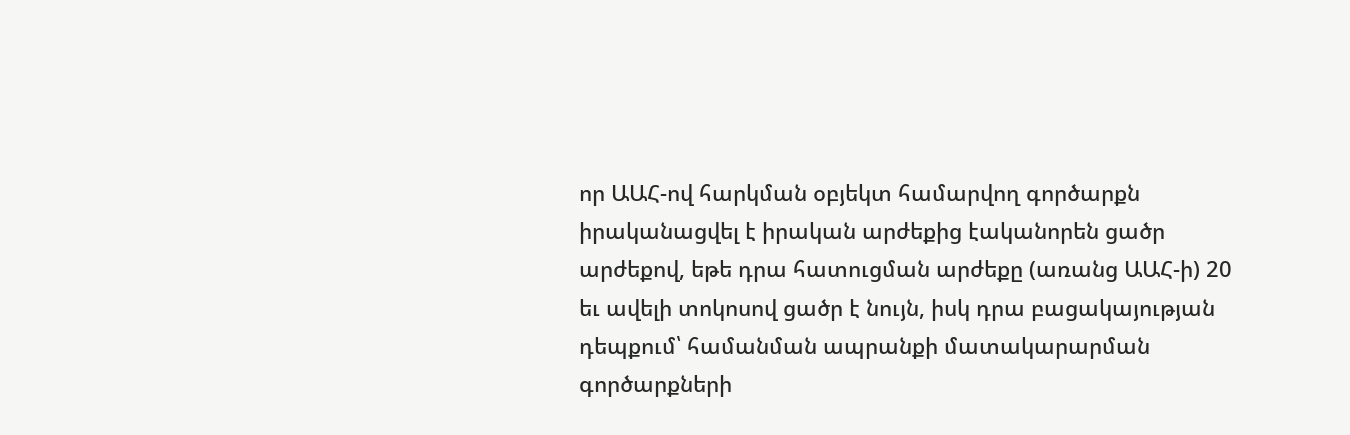որ ԱԱՀ-ով հարկման օբյեկտ համարվող գործարքն իրականացվել է իրական արժեքից էականորեն ցածր արժեքով, եթե դրա հատուցման արժեքը (առանց ԱԱՀ-ի) 20 եւ ավելի տոկոսով ցածր է նույն, իսկ դրա բացակայության դեպքում՝ համանման ապրանքի մատակարարման գործարքների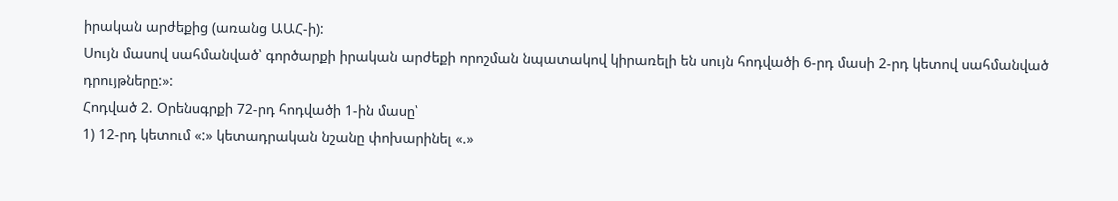իրական արժեքից (առանց ԱԱՀ-ի):
Սույն մասով սահմանված՝ գործարքի իրական արժեքի որոշման նպատակով կիրառելի են սույն հոդվածի 6-րդ մասի 2-րդ կետով սահմանված դրույթները:»:
Հոդված 2. Օրենսգրքի 72-րդ հոդվածի 1-ին մասը՝
1) 12-րդ կետում «:» կետադրական նշանը փոխարինել «.»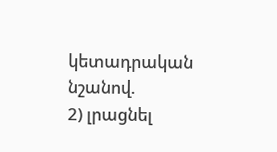կետադրական նշանով.
2) լրացնել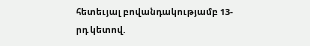հետեւյալ բովանդակությամբ 13-րդ կետով.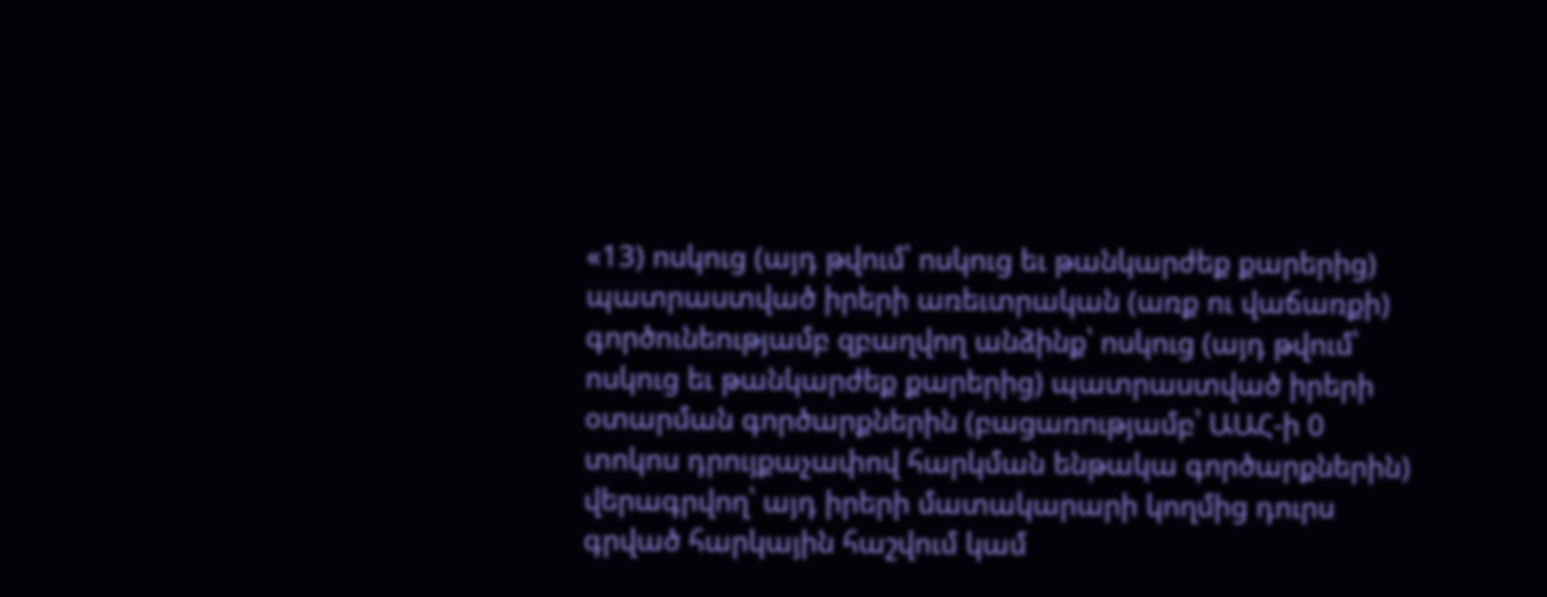«13) ոսկուց (այդ թվում՝ ոսկուց եւ թանկարժեք քարերից) պատրաստված իրերի առեւտրական (առք ու վաճառքի) գործունեությամբ զբաղվող անձինք՝ ոսկուց (այդ թվում՝ ոսկուց եւ թանկարժեք քարերից) պատրաստված իրերի օտարման գործարքներին (բացառությամբ՝ ԱԱՀ-ի 0 տոկոս դրույքաչափով հարկման ենթակա գործարքներին) վերագրվող՝ այդ իրերի մատակարարի կողմից դուրս գրված հարկային հաշվում կամ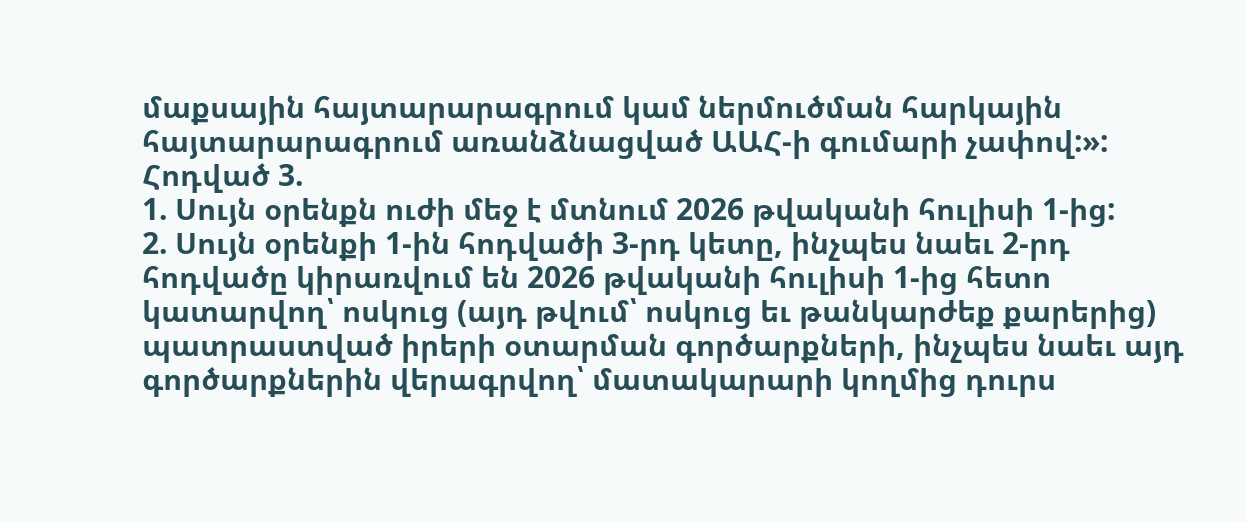մաքսային հայտարարագրում կամ ներմուծման հարկային հայտարարագրում առանձնացված ԱԱՀ-ի գումարի չափով:»:
Հոդված 3.
1. Սույն օրենքն ուժի մեջ է մտնում 2026 թվականի հուլիսի 1-ից:
2. Սույն օրենքի 1-ին հոդվածի 3-րդ կետը, ինչպես նաեւ 2-րդ հոդվածը կիրառվում են 2026 թվականի հուլիսի 1-ից հետո կատարվող՝ ոսկուց (այդ թվում՝ ոսկուց եւ թանկարժեք քարերից) պատրաստված իրերի օտարման գործարքների, ինչպես նաեւ այդ գործարքներին վերագրվող՝ մատակարարի կողմից դուրս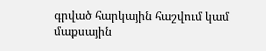գրված հարկային հաշվում կամ մաքսային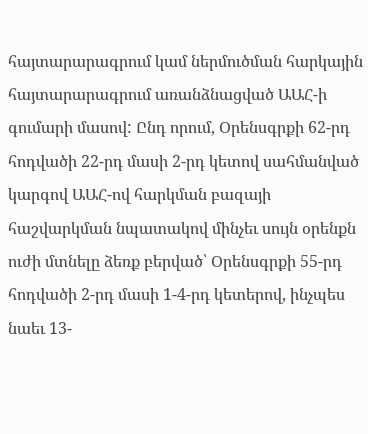հայտարարագրում կամ ներմուծման հարկային հայտարարագրում առանձնացված ԱԱՀ-ի գումարի մասով: Ընդ որում, Օրենսգրքի 62-րդ հոդվածի 22-րդ մասի 2-րդ կետով սահմանված կարգով ԱԱՀ-ով հարկման բազայի հաշվարկման նպատակով մինչեւ սույն օրենքն ուժի մտնելը ձեռք բերված՝ Օրենսգրքի 55-րդ հոդվածի 2-րդ մասի 1-4-րդ կետերով, ինչպես նաեւ 13-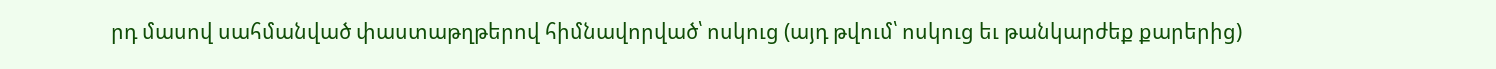րդ մասով սահմանված փաստաթղթերով հիմնավորված՝ ոսկուց (այդ թվում՝ ոսկուց եւ թանկարժեք քարերից)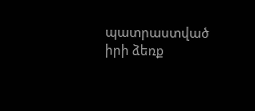պատրաստված իրի ձեռք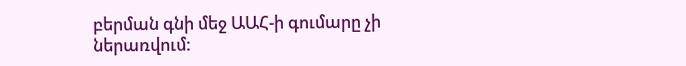բերման գնի մեջ ԱԱՀ-ի գումարը չի ներառվում: